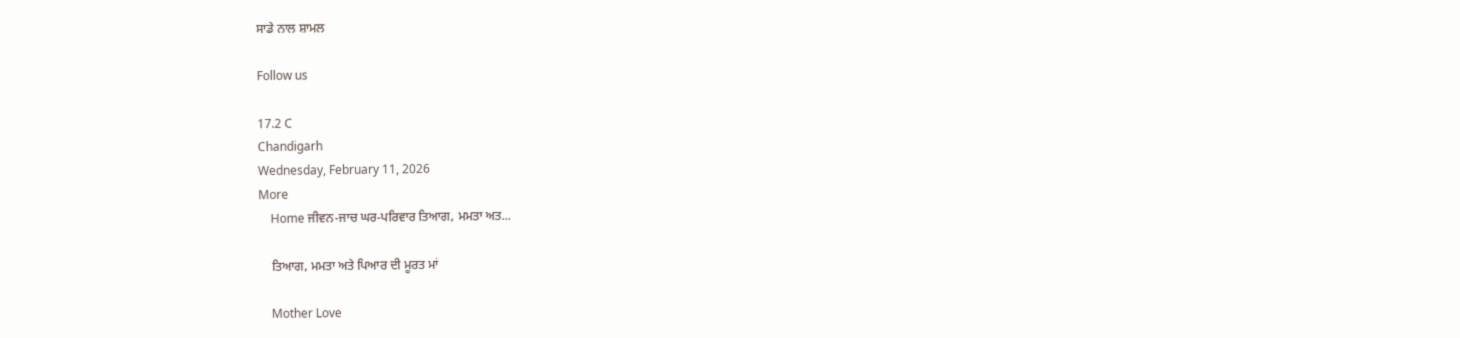ਸਾਡੇ ਨਾਲ ਸ਼ਾਮਲ

Follow us

17.2 C
Chandigarh
Wednesday, February 11, 2026
More
    Home ਜੀਵਨ-ਜਾਚ ਘਰ-ਪਰਿਵਾਰ ਤਿਆਗ, ਮਮਤਾ ਅਤ...

    ਤਿਆਗ, ਮਮਤਾ ਅਤੇ ਪਿਆਰ ਦੀ ਮੂਰਤ ਮਾਂ

    Mother Love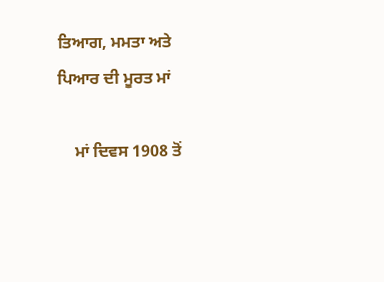ਤਿਆਗ, ਮਮਤਾ ਅਤੇ ਪਿਆਰ ਦੀ ਮੂਰਤ ਮਾਂ

    ਮਾਂ ਦਿਵਸ 1908 ਤੋਂ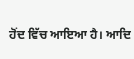ਹੋਂਦ ਵਿੱਚ ਆਇਆ ਹੈ। ਆਦਿ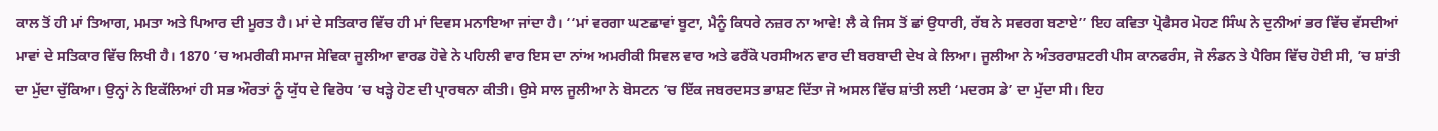ਕਾਲ ਤੋਂ ਹੀ ਮਾਂ ਤਿਆਗ, ਮਮਤਾ ਅਤੇ ਪਿਆਰ ਦੀ ਮੂਰਤ ਹੈ। ਮਾਂ ਦੇ ਸਤਿਕਾਰ ਵਿੱਚ ਹੀ ਮਾਂ ਦਿਵਸ ਮਨਾਇਆ ਜਾਂਦਾ ਹੈ। ‘‘ਮਾਂ ਵਰਗਾ ਘਣਛਾਵਾਂ ਬੂਟਾ, ਮੈਨੂੰ ਕਿਧਰੇ ਨਜ਼ਰ ਨਾ ਆਵੇ! ਲੈ ਕੇ ਜਿਸ ਤੋਂ ਛਾਂ ਉਧਾਰੀ, ਰੱਬ ਨੇ ਸਵਰਗ ਬਣਾਏ’’ ਇਹ ਕਵਿਤਾ ਪ੍ਰੋਫੈਸਰ ਮੋਹਣ ਸਿੰਘ ਨੇ ਦੁਨੀਆਂ ਭਰ ਵਿੱਚ ਵੱਸਦੀਆਂ ਮਾਵਾਂ ਦੇ ਸਤਿਕਾਰ ਵਿੱਚ ਲਿਖੀ ਹੈ। 1870 ’ਚ ਅਮਰੀਕੀ ਸਮਾਜ ਸੇਵਿਕਾ ਜੂਲੀਆ ਵਾਰਡ ਹੋਵੇ ਨੇ ਪਹਿਲੀ ਵਾਰ ਇਸ ਦਾ ਨਾਂਅ ਅਮਰੀਕੀ ਸਿਵਲ ਵਾਰ ਅਤੇ ਫਰੈਂਕੋ ਪਰਸੀਅਨ ਵਾਰ ਦੀ ਬਰਬਾਦੀ ਦੇਖ ਕੇ ਲਿਆ। ਜੂਲੀਆ ਨੇ ਅੰਤਰਰਾਸ਼ਟਰੀ ਪੀਸ ਕਾਨਫਰੰਸ, ਜੋ ਲੰਡਨ ਤੇ ਪੈਰਿਸ ਵਿੱਚ ਹੋਈ ਸੀ, ’ਚ ਸ਼ਾਂਤੀ ਦਾ ਮੁੱਦਾ ਚੁੱਕਿਆ। ਉਨ੍ਹਾਂ ਨੇ ਇਕੱਲਿਆਂ ਹੀ ਸਭ ਔਰਤਾਂ ਨੂੰ ਯੁੱਧ ਦੇ ਵਿਰੋਧ ’ਚ ਖੜ੍ਹੇ ਹੋਣ ਦੀ ਪ੍ਰਾਰਥਨਾ ਕੀਤੀ। ਉਸੇ ਸਾਲ ਜੂਲੀਆ ਨੇ ਬੋਸਟਨ ’ਚ ਇੱਕ ਜਬਰਦਸਤ ਭਾਸ਼ਣ ਦਿੱਤਾ ਜੋ ਅਸਲ ਵਿੱਚ ਸ਼ਾਂਤੀ ਲਈ ‘ਮਦਰਸ ਡੇ’ ਦਾ ਮੁੱਦਾ ਸੀ। ਇਹ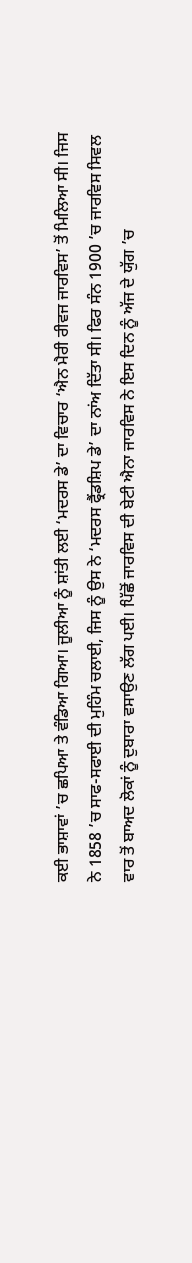ਕਈ ਭਾਸ਼ਾਵਾਂ ’ਚ ਛਪਿਆ ਤੇ ਵੰਡਿਆ ਗਿਆ। ਜੂਲੀਆ ਨੂੰ ਸ਼ਾਂਤੀ ਲਈ ‘ਮਦਰਸ ਡੇ’ ਦਾ ਵਿਚਾਰ ‘ਐਨ ਮੈਰੀ ਰੀਵਜ ਜਾਰਵਿਸ’ ਤੋਂ ਮਿਲਿਆ ਸੀ। ਜਿਸ ਨੇ 1858 ’ਚ ਸਾਫ-ਸਫਾਈ ਦੀ ਮੁਹਿੰਮ ਚਲਾਈ, ਜਿਸ ਨੂੰ ਉਸ ਨੇ ‘ਮਦਰਸ ਫ੍ਰੈਂਡਸ਼ਿਪ ਡੇ’ ਦਾ ਨਾਂਅ ਦਿੱਤਾ ਸੀ। ਫਿਰ ਸੰਨ 1900 ’ਚ ਜਾਰਵਿਸ ਸਿਵਲ ਵਾਰ ਤੋਂ ਬਾਅਦ ਲੋਕਾਂ ਨੂੰ ਦੁਬਾਰਾ ਵਸਾਉਣ ਲੱਗ ਪਈ। ਪਿੱਛੋਂ ਜਾਰਵਿਸ ਦੀ ਬੇਟੀ ਐਨਾ ਜਾਰਵਿਸ ਨੇ ਇਸ ਦਿਨ ਨੂੰ ਅੱਜ ਦੇ ਯੁੱਗ ’ਚ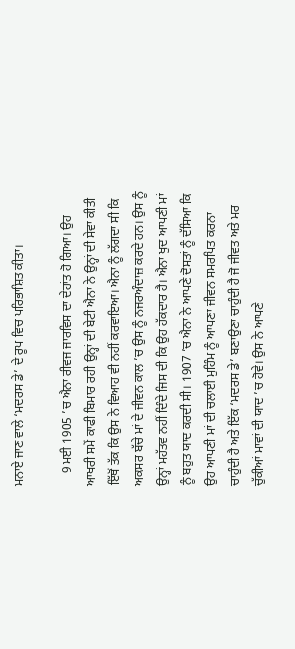ਮਨਾਏ ਜਾਣ ਵਾਲੇ ‘ਮਦਰਸ ਡੇ’ ਦੇ ਰੂਪ ਵਿਚ ਪਰਿਭਾਸ਼ਿਤ ਕੀਤਾ।

    9 ਮਈ 1905 ’ਚ ਐਨਾ ਰੀਵਜ ਜਾਰਵਿਸ ਦਾ ਦੇਹਾਂਤ ਹੋ ਗਿਆ। ਉਹ ਆਖਰੀ ਸਮੇਂ ਕਾਫੀ ਬਿਮਾਰ ਰਹੀ ਉਨ੍ਹਾਂ ਦੀ ਬੇਟੀ ਐਨਾ ਨੇ ਉਨ੍ਹਾਂ ਦੀ ਸੇਵਾ ਕੀਤੀ ਇੱਥੋਂ ਤੱਕ ਕਿ ਉਸ ਨੇ ਵਿਆਹ ਵੀ ਨਹੀਂ ਕਰਵਾਇਆ। ਐਨਾ ਨੂੰ ਲੱਗਦਾ ਸੀ ਕਿ ਅਕਸਰ ਬੱਚੇ ਮਾਂ ਦੇ ਜੀਵਨ ਕਾਲ ’ਚ ਉਸ ਨੂੰ ਨਜਰਅੰਦਾਜ਼ ਕਰਦੇ ਹਨ। ਉਸ ਨੂੰ ਉਨ੍ਹਾਂ ਮਹੱਤਵ ਨਹੀਂ ਦਿੰਦੇ ਜਿਸ ਦੀ ਕਿ ਉਹ ਹੱਕਦਾਰ ਹੈ। ਐਨਾ ਖੁਦ ਆਪਣੀ ਮਾਂ ਨੂੰ ਬਹੁਤ ਯਾਦ ਕਰਦੀ ਸੀ। 1907 ’ਚ ਐਨਾ ਨੇ ਆਪਣੇ ਦੋਸਤਾਂ ਨੂੰ ਦੱਸਿਆ ਕਿ ਉਹ ਆਪਣੀ ਮਾਂ ਦੀ ਚਲਾਈ ਮੁਹਿੰਮ ਨੂੰ ਆਪਣਾ ਜੀਵਨ ਸਮਰਪਿਤ ਕਰਨਾ ਚਾਹੁੰਦੀ ਹੈ ਅਤੇ ਇੱਕ ‘ਮਦਰਸ ਡੇ’ ਬਣਾਉਣਾ ਚਾਹੁੰਦੀ ਹੈ ਜੋ ਜੀਵਤ ਅਤੇ ਮਰ ਚੁੱਕੀਆਂ ਮਾਵਾਂ ਦੀ ਯਾਦ ’ਚ ਹੋਵੇ। ਉਸ ਨੇ ਆਪਣੇ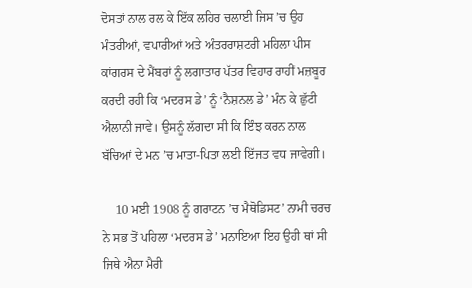ਦੋਸਤਾਂ ਨਾਲ ਰਲ ਕੇ ਇੱਕ ਲਹਿਰ ਚਲਾਈ ਜਿਸ ’ਚ ਉਹ ਮੰਤਰੀਆਂ, ਵਪਾਰੀਆਂ ਅਤੇ ਅੰਤਰਰਾਸ਼ਟਰੀ ਮਹਿਲਾ ਪੀਸ ਕਾਂਗਰਸ ਦੇ ਮੈਂਬਰਾਂ ਨੂੰ ਲਗਾਤਾਰ ਪੱਤਰ ਵਿਹਾਰ ਰਾਹੀਂ ਮਜ਼ਬੂਰ ਕਰਦੀ ਰਹੀ ਕਿ ‘ਮਦਰਸ ਡੇ’ ਨੂੰ ‘ਨੈਸ਼ਨਲ ਡੇ’ ਮੰਨ ਕੇ ਛੁੱਟੀ ਐਲਾਨੀ ਜਾਵੇ। ਉਸਨੂੰ ਲੱਗਦਾ ਸੀ ਕਿ ਇੰਝ ਕਰਨ ਨਾਲ ਬੱਚਿਆਂ ਦੇ ਮਨ ’ਚ ਮਾਤਾ-ਪਿਤਾ ਲਈ ਇੱਜਤ ਵਧ ਜਾਵੇਗੀ।

    10 ਮਈ 1908 ਨੂੰ ਗਰਾਟਨ ’ਚ ਮੈਥੋਡਿਸਟ’ ਨਾਮੀ ਚਰਚ ਨੇ ਸਭ ਤੋਂ ਪਹਿਲਾ ‘ਮਦਰਸ ਡੇ’ ਮਨਾਇਆ ਇਹ ਉਹੀ ਥਾਂ ਸੀ ਜਿਥੇ ਐਨਾ ਮੈਰੀ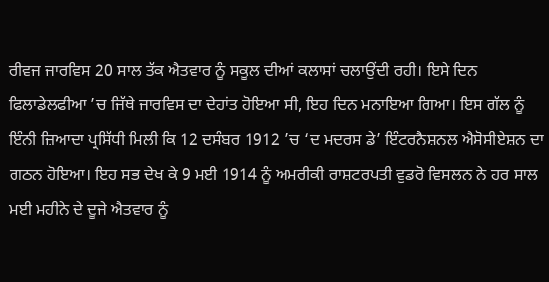ਰੀਵਜ ਜਾਰਵਿਸ 20 ਸਾਲ ਤੱਕ ਐਤਵਾਰ ਨੂੰ ਸਕੂਲ ਦੀਆਂ ਕਲਾਸਾਂ ਚਲਾਉਂਦੀ ਰਹੀ। ਇਸੇ ਦਿਨ ਫਿਲਾਡੇਲਫੀਆ ’ਚ ਜਿੱਥੇ ਜਾਰਵਿਸ ਦਾ ਦੇਹਾਂਤ ਹੋਇਆ ਸੀ, ਇਹ ਦਿਨ ਮਨਾਇਆ ਗਿਆ। ਇਸ ਗੱਲ ਨੂੰ ਇੰਨੀ ਜ਼ਿਆਦਾ ਪ੍ਰਸਿੱਧੀ ਮਿਲੀ ਕਿ 12 ਦਸੰਬਰ 1912 ’ਚ ‘ਦ ਮਦਰਸ ਡੇ’ ਇੰਟਰਨੈਸ਼ਨਲ ਐਸੋਸੀਏਸ਼ਨ ਦਾ ਗਠਨ ਹੋਇਆ। ਇਹ ਸਭ ਦੇਖ ਕੇ 9 ਮਈ 1914 ਨੂੰ ਅਮਰੀਕੀ ਰਾਸ਼ਟਰਪਤੀ ਵੁਡਰੋ ਵਿਸਲਨ ਨੇ ਹਰ ਸਾਲ ਮਈ ਮਹੀਨੇ ਦੇ ਦੂਜੇ ਐਤਵਾਰ ਨੂੰ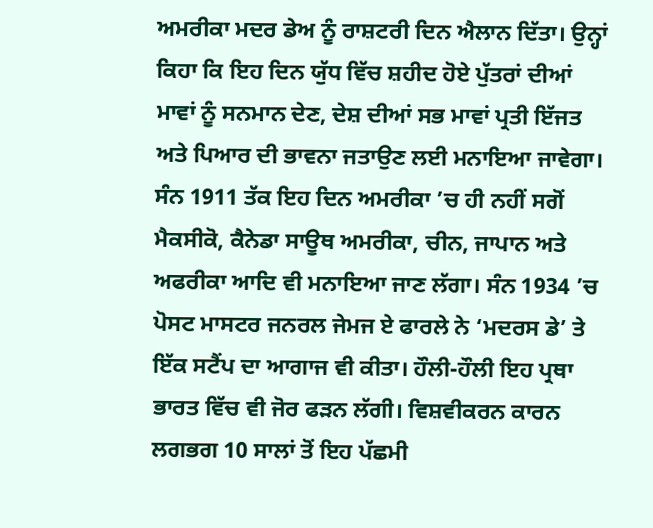ਅਮਰੀਕਾ ਮਦਰ ਡੇਅ ਨੂੰ ਰਾਸ਼ਟਰੀ ਦਿਨ ਐਲਾਨ ਦਿੱਤਾ। ਉਨ੍ਹਾਂ ਕਿਹਾ ਕਿ ਇਹ ਦਿਨ ਯੁੱਧ ਵਿੱਚ ਸ਼ਹੀਦ ਹੋਏ ਪੁੱਤਰਾਂ ਦੀਆਂ ਮਾਵਾਂ ਨੂੰ ਸਨਮਾਨ ਦੇਣ, ਦੇਸ਼ ਦੀਆਂ ਸਭ ਮਾਵਾਂ ਪ੍ਰਤੀ ਇੱਜਤ ਅਤੇ ਪਿਆਰ ਦੀ ਭਾਵਨਾ ਜਤਾਉਣ ਲਈ ਮਨਾਇਆ ਜਾਵੇਗਾ। ਸੰਨ 1911 ਤੱਕ ਇਹ ਦਿਨ ਅਮਰੀਕਾ ’ਚ ਹੀ ਨਹੀਂ ਸਗੋਂ ਮੈਕਸੀਕੋ, ਕੈਨੇਡਾ ਸਾਊਥ ਅਮਰੀਕਾ, ਚੀਨ, ਜਾਪਾਨ ਅਤੇ ਅਫਰੀਕਾ ਆਦਿ ਵੀ ਮਨਾਇਆ ਜਾਣ ਲੱਗਾ। ਸੰਨ 1934 ’ਚ ਪੋਸਟ ਮਾਸਟਰ ਜਨਰਲ ਜੇਮਜ ਏ ਫਾਰਲੇ ਨੇ ‘ਮਦਰਸ ਡੇ’ ਤੇ ਇੱਕ ਸਟੈਂਪ ਦਾ ਆਗਾਜ ਵੀ ਕੀਤਾ। ਹੌਲੀ-ਹੌਲੀ ਇਹ ਪ੍ਰਥਾ ਭਾਰਤ ਵਿੱਚ ਵੀ ਜੋਰ ਫੜਨ ਲੱਗੀ। ਵਿਸ਼ਵੀਕਰਨ ਕਾਰਨ ਲਗਭਗ 10 ਸਾਲਾਂ ਤੋਂ ਇਹ ਪੱਛਮੀ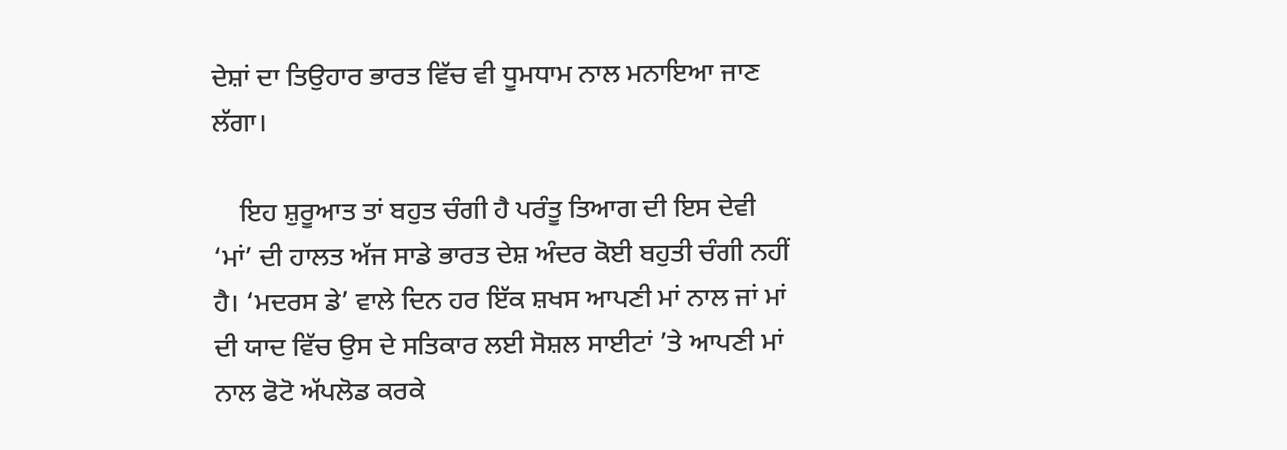ਦੇਸ਼ਾਂ ਦਾ ਤਿਉਹਾਰ ਭਾਰਤ ਵਿੱਚ ਵੀ ਧੂਮਧਾਮ ਨਾਲ ਮਨਾਇਆ ਜਾਣ ਲੱਗਾ।

    ਇਹ ਸ਼ੁਰੂਆਤ ਤਾਂ ਬਹੁਤ ਚੰਗੀ ਹੈ ਪਰੰਤੂ ਤਿਆਗ ਦੀ ਇਸ ਦੇਵੀ ‘ਮਾਂ’ ਦੀ ਹਾਲਤ ਅੱਜ ਸਾਡੇ ਭਾਰਤ ਦੇਸ਼ ਅੰਦਰ ਕੋਈ ਬਹੁਤੀ ਚੰਗੀ ਨਹੀਂ ਹੈ। ‘ਮਦਰਸ ਡੇ’ ਵਾਲੇ ਦਿਨ ਹਰ ਇੱਕ ਸ਼ਖਸ ਆਪਣੀ ਮਾਂ ਨਾਲ ਜਾਂ ਮਾਂ ਦੀ ਯਾਦ ਵਿੱਚ ਉਸ ਦੇ ਸਤਿਕਾਰ ਲਈ ਸੋਸ਼ਲ ਸਾਈਟਾਂ ’ਤੇ ਆਪਣੀ ਮਾਂ ਨਾਲ ਫੋਟੋ ਅੱਪਲੋਡ ਕਰਕੇ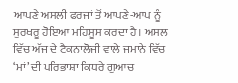ਆਪਣੇ ਅਸਲੀ ਫਰਜਾਂ ਤੋਂ ਆਪਣੇ-ਆਪ ਨੂੰ ਸੁਰਖਰੂ ਹੋਇਆ ਮਹਿਸੂਸ ਕਰਦਾ ਹੈ। ਅਸਲ ਵਿੱਚ ਅੱਜ ਦੇ ਟੈਕਨਾਲੋਜੀ ਵਾਲੇ ਜਮਾਨੇ ਵਿੱਚ ‘ਮਾਂ’ ਦੀ ਪਰਿਭਾਸ਼ਾ ਕਿਧਰੇ ਗੁਆਚ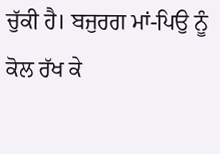ਚੁੱਕੀ ਹੈ। ਬਜੁਰਗ ਮਾਂ-ਪਿਉ ਨੂੰ ਕੋਲ ਰੱਖ ਕੇ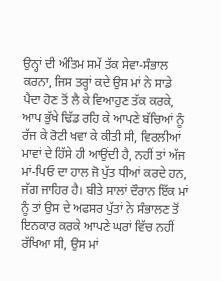ਉਨ੍ਹਾਂ ਦੀ ਅੰਤਿਮ ਸਮੇਂ ਤੱਕ ਸੇਵਾ-ਸੰਭਾਲ ਕਰਨਾ, ਜਿਸ ਤਰ੍ਹਾਂ ਕਦੇ ਉਸ ਮਾਂ ਨੇ ਸਾਡੇ ਪੈਦਾ ਹੋਣ ਤੋਂ ਲੈ ਕੇ ਵਿਆਹੁਣ ਤੱਕ ਕਰਕੇ, ਆਪ ਭੁੱਖੇ ਢਿੱਡ ਰਹਿ ਕੇ ਆਪਣੇ ਬੱਚਿਆਂ ਨੂੰ ਰੱਜ ਕੇ ਰੋਟੀ ਖਵਾ ਕੇ ਕੀਤੀ ਸੀ, ਵਿਰਲੀਆਂ ਮਾਵਾਂ ਦੇ ਹਿੱਸੇ ਹੀ ਆਉਂਦੀ ਹੈ, ਨਹੀਂ ਤਾਂ ਅੱਜ ਮਾਂ-ਪਿਓ ਦਾ ਹਾਲ ਜੋ ਪੁੱਤ ਧੀਆਂ ਕਰਦੇ ਹਨ, ਜੱਗ ਜਾਹਿਰ ਹੈ। ਬੀਤੇ ਸਾਲਾਂ ਦੌਰਾਨ ਇੱਕ ਮਾਂ ਨੂੰ ਤਾਂ ਉਸ ਦੇ ਅਫਸਰ ਪੁੱਤਾਂ ਨੇ ਸੰਭਾਲਣ ਤੋਂ ਇਨਕਾਰ ਕਰਕੇ ਆਪਣੇ ਘਰਾਂ ਵਿੱਚ ਨਹੀਂ ਰੱਖਿਆ ਸੀ, ਉਸ ਮਾਂ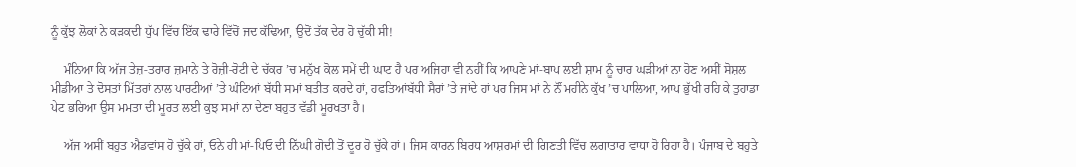ਨੂੰ ਕੁੱਝ ਲੋਕਾਂ ਨੇ ਕੜਕਦੀ ਧੁੱਪ ਵਿੱਚ ਇੱਕ ਢਾਰੇ ਵਿੱਚੋਂ ਜਦ ਕੱਢਿਆ, ਉਦੋਂ ਤੱਕ ਦੇਰ ਹੋ ਚੁੱਕੀ ਸੀ!

    ਮੰਨਿਆ ਕਿ ਅੱਜ ਤੇਜ਼-ਤਰਾਰ ਜ਼ਮਾਨੇ ਤੇ ਰੋਜ਼ੀ-ਰੋਟੀ ਦੇ ਚੱਕਰ ’ਚ ਮਨੁੱਖ ਕੋਲ ਸਮੇਂ ਦੀ ਘਾਟ ਹੈ ਪਰ ਅਜਿਹਾ ਵੀ ਨਹੀਂ ਕਿ ਆਪਣੇ ਮਾਂ-ਬਾਪ ਲਈ ਸ਼ਾਮ ਨੂੰ ਚਾਰ ਘੜੀਆਂ ਨਾ ਹੋਣ ਅਸੀਂ ਸੋਸ਼ਲ ਮੀਡੀਆ ਤੇ ਦੋਸਤਾਂ ਮਿੱਤਰਾਂ ਨਾਲ ਪਾਰਟੀਆਂ ’ਤੇ ਘੰਟਿਆਂ ਬੱਧੀ ਸਮਾਂ ਬਤੀਤ ਕਰਦੇ ਹਾਂ, ਹਫਤਿਆਂਬੱਧੀ ਸੈਰਾਂ ’ਤੇ ਜਾਂਦੇ ਹਾਂ ਪਰ ਜਿਸ ਮਾਂ ਨੇ ਨੌਂ ਮਹੀਨੇ ਕੁੱਖ ’ਚ ਪਾਲਿਆ, ਆਪ ਭੁੱਖੀ ਰਹਿ ਕੇ ਤੁਹਾਡਾ ਪੇਟ ਭਰਿਆ ਉਸ ਮਮਤਾ ਦੀ ਮੂਰਤ ਲਈ ਕੁਝ ਸਮਾਂ ਨਾ ਦੇਣਾ ਬਹੁਤ ਵੱਡੀ ਮੂਰਖਤਾ ਹੈ।

    ਅੱਜ ਅਸੀਂ ਬਹੁਤ ਐਡਵਾਂਸ ਹੋ ਚੁੱਕੇ ਹਾਂ, ਓਨੇ ਹੀ ਮਾਂ-ਪਿਓ ਦੀ ਨਿੱਘੀ ਗੋਦੀ ਤੋਂ ਦੂਰ ਹੋ ਚੁੱਕੇ ਹਾਂ। ਜਿਸ ਕਾਰਨ ਬਿਰਧ ਆਸ਼ਰਮਾਂ ਦੀ ਗਿਣਤੀ ਵਿੱਚ ਲਗਾਤਾਰ ਵਾਧਾ ਹੋ ਰਿਹਾ ਹੈ। ਪੰਜਾਬ ਦੇ ਬਹੁਤੇ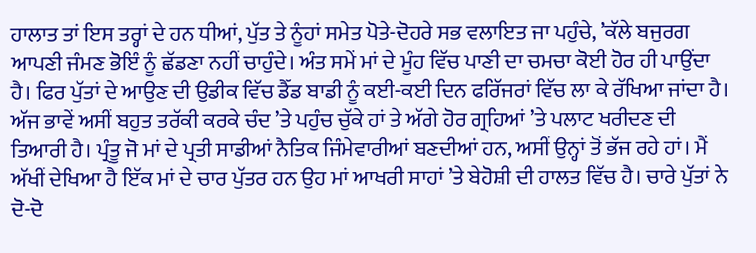ਹਾਲਾਤ ਤਾਂ ਇਸ ਤਰ੍ਹਾਂ ਦੇ ਹਨ ਧੀਆਂ, ਪੁੱਤ ਤੇ ਨੂੰਹਾਂ ਸਮੇਤ ਪੋਤੇ-ਦੋਹਰੇ ਸਭ ਵਲਾਇਤ ਜਾ ਪਹੁੰਚੇ, ’ਕੱਲੇ ਬਜੁਰਗ ਆਪਣੀ ਜੰਮਣ ਭੋਇੰ ਨੂੰ ਛੱਡਣਾ ਨਹੀਂ ਚਾਹੁੰਦੇ। ਅੰਤ ਸਮੇਂ ਮਾਂ ਦੇ ਮੂੰਹ ਵਿੱਚ ਪਾਣੀ ਦਾ ਚਮਚਾ ਕੋਈ ਹੋਰ ਹੀ ਪਾਉਂਦਾ ਹੈ। ਫਿਰ ਪੁੱਤਾਂ ਦੇ ਆਉਣ ਦੀ ਉਡੀਕ ਵਿੱਚ ਡੈੱਡ ਬਾਡੀ ਨੂੰ ਕਈ-ਕਈ ਦਿਨ ਫਰਿੱਜਰਾਂ ਵਿੱਚ ਲਾ ਕੇ ਰੱਖਿਆ ਜਾਂਦਾ ਹੈ। ਅੱਜ ਭਾਵੇਂ ਅਸੀਂ ਬਹੁਤ ਤਰੱਕੀ ਕਰਕੇ ਚੰਦ ’ਤੇ ਪਹੁੰਚ ਚੁੱਕੇ ਹਾਂ ਤੇ ਅੱਗੇ ਹੋਰ ਗ੍ਰਹਿਆਂ ’ਤੇ ਪਲਾਟ ਖਰੀਦਣ ਦੀ ਤਿਆਰੀ ਹੈ। ਪ੍ਰੰਤੂ ਜੋ ਮਾਂ ਦੇ ਪ੍ਰਤੀ ਸਾਡੀਆਂ ਨੈਤਿਕ ਜਿੰਮੇਵਾਰੀਆਂ ਬਣਦੀਆਂ ਹਨ, ਅਸੀਂ ਉਨ੍ਹਾਂ ਤੋਂ ਭੱਜ ਰਹੇ ਹਾਂ। ਮੈਂ ਅੱਖੀਂ ਦੇਖਿਆ ਹੈ ਇੱਕ ਮਾਂ ਦੇ ਚਾਰ ਪੁੱਤਰ ਹਨ ਉਹ ਮਾਂ ਆਖਰੀ ਸਾਹਾਂ ’ਤੇ ਬੇਹੋਸ਼ੀ ਦੀ ਹਾਲਤ ਵਿੱਚ ਹੈ। ਚਾਰੇ ਪੁੱਤਾਂ ਨੇ ਦੋ-ਦੋ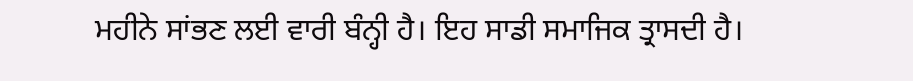ਮਹੀਨੇ ਸਾਂਭਣ ਲਈ ਵਾਰੀ ਬੰਨ੍ਹੀ ਹੈ। ਇਹ ਸਾਡੀ ਸਮਾਜਿਕ ਤ੍ਰਾਸਦੀ ਹੈ।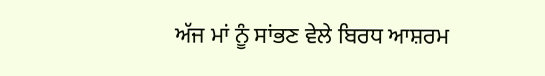ਅੱਜ ਮਾਂ ਨੂੰ ਸਾਂਭਣ ਵੇਲੇ ਬਿਰਧ ਆਸ਼ਰਮ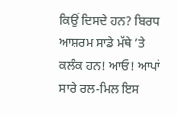ਕਿਉਂ ਦਿਸਦੇ ਹਨ? ਬਿਰਧ ਆਸ਼ਰਮ ਸਾਡੇ ਮੱਥੇ ’ਤੇ ਕਲੰਕ ਹਨ! ਆਓ! ਆਪਾਂ ਸਾਰੇ ਰਲ-ਮਿਲ ਇਸ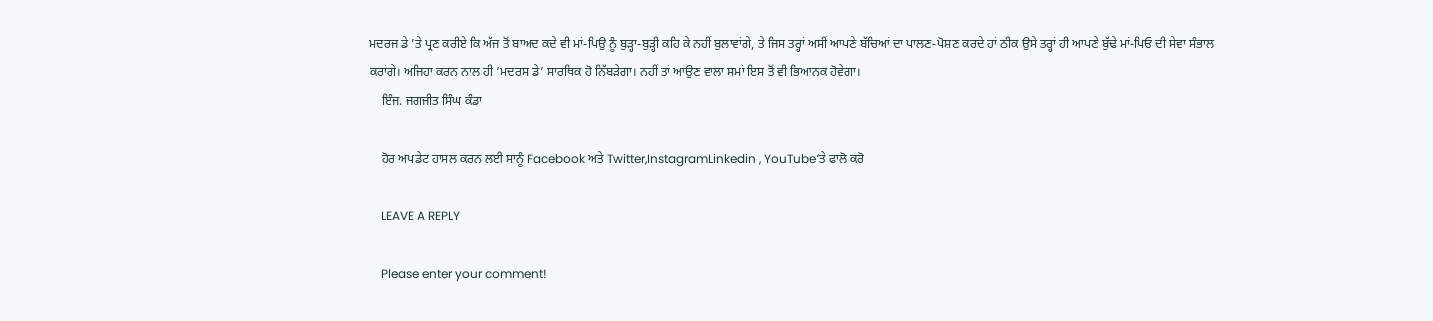ਮਦਰਜ ਡੇ ’ਤੇ ਪ੍ਰਣ ਕਰੀਏ ਕਿ ਅੱਜ ਤੋਂ ਬਾਅਦ ਕਦੇ ਵੀ ਮਾਂ-ਪਿਉ ਨੂੰ ਬੁੜ੍ਹਾ-ਬੁੜ੍ਹੀ ਕਹਿ ਕੇ ਨਹੀਂ ਬੁਲਾਵਾਂਗੇ, ਤੇ ਜਿਸ ਤਰ੍ਹਾਂ ਅਸੀਂ ਆਪਣੇ ਬੱਚਿਆਂ ਦਾ ਪਾਲਣ-ਪੋਸ਼ਣ ਕਰਦੇ ਹਾਂ ਠੀਕ ਉਸੇ ਤਰ੍ਹਾਂ ਹੀ ਆਪਣੇ ਬੁੱਢੇ ਮਾਂ-ਪਿਓ ਦੀ ਸੇਵਾ ਸੰਭਾਲ ਕਰਾਂਗੇ। ਅਜਿਹਾ ਕਰਨ ਨਾਲ ਹੀ ‘ਮਦਰਸ ਡੇ’ ਸਾਰਥਿਕ ਹੋ ਨਿੱਬੜੇਗਾ। ਨਹੀਂ ਤਾਂ ਆਉਣ ਵਾਲਾ ਸਮਾਂ ਇਸ ਤੋਂ ਵੀ ਭਿਆਨਕ ਹੋਵੇਗਾ।
    ਇੰਜ. ਜਗਜੀਤ ਸਿੰਘ ਕੰਡਾ

    ਹੋਰ ਅਪਡੇਟ ਹਾਸਲ ਕਰਨ ਲਈ ਸਾਨੂੰ Facebook ਅਤੇ Twitter,InstagramLinkedin , YouTube‘ਤੇ ਫਾਲੋ ਕਰੋ

    LEAVE A REPLY

    Please enter your comment!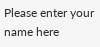Please enter your name here